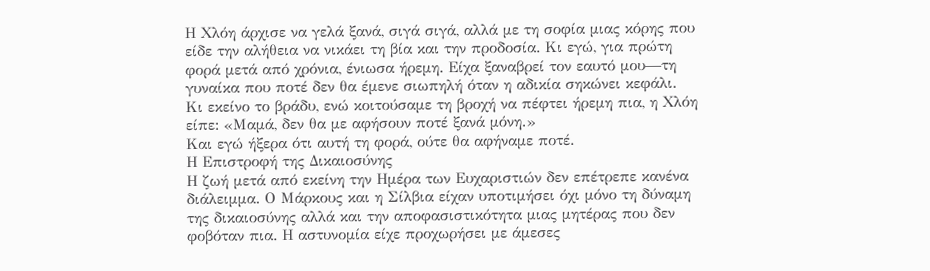Η Χλόη άρχισε να γελά ξανά, σιγά σιγά, αλλά με τη σοφία μιας κόρης που είδε την αλήθεια να νικάει τη βία και την προδοσία. Κι εγώ, για πρώτη φορά μετά από χρόνια, ένιωσα ήρεμη. Είχα ξαναβρεί τον εαυτό μου—τη γυναίκα που ποτέ δεν θα έμενε σιωπηλή όταν η αδικία σηκώνει κεφάλι.
Κι εκείνο το βράδυ, ενώ κοιτούσαμε τη βροχή να πέφτει ήρεμη πια, η Χλόη είπε: «Μαμά, δεν θα με αφήσουν ποτέ ξανά μόνη.»
Και εγώ ήξερα ότι αυτή τη φορά, ούτε θα αφήναμε ποτέ.
Η Επιστροφή της Δικαιοσύνης
Η ζωή μετά από εκείνη την Ημέρα των Ευχαριστιών δεν επέτρεπε κανένα διάλειμμα. Ο Μάρκους και η Σίλβια είχαν υποτιμήσει όχι μόνο τη δύναμη της δικαιοσύνης αλλά και την αποφασιστικότητα μιας μητέρας που δεν φοβόταν πια. Η αστυνομία είχε προχωρήσει με άμεσες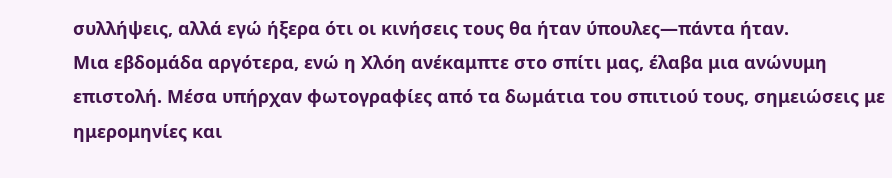συλλήψεις, αλλά εγώ ήξερα ότι οι κινήσεις τους θα ήταν ύπουλες—πάντα ήταν.
Μια εβδομάδα αργότερα, ενώ η Χλόη ανέκαμπτε στο σπίτι μας, έλαβα μια ανώνυμη επιστολή. Μέσα υπήρχαν φωτογραφίες από τα δωμάτια του σπιτιού τους, σημειώσεις με ημερομηνίες και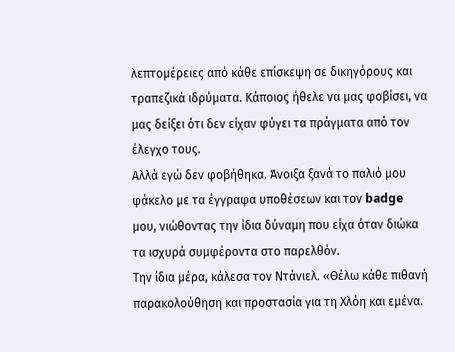λεπτομέρειες από κάθε επίσκεψη σε δικηγόρους και τραπεζικά ιδρύματα. Κάποιος ήθελε να μας φοβίσει, να μας δείξει ότι δεν είχαν φύγει τα πράγματα από τον έλεγχο τους.
Αλλά εγώ δεν φοβήθηκα. Άνοιξα ξανά το παλιό μου φάκελο με τα έγγραφα υποθέσεων και τον badge μου, νιώθοντας την ίδια δύναμη που είχα όταν διώκα τα ισχυρά συμφέροντα στο παρελθόν.
Την ίδια μέρα, κάλεσα τον Ντάνιελ. «Θέλω κάθε πιθανή παρακολούθηση και προστασία για τη Χλόη και εμένα.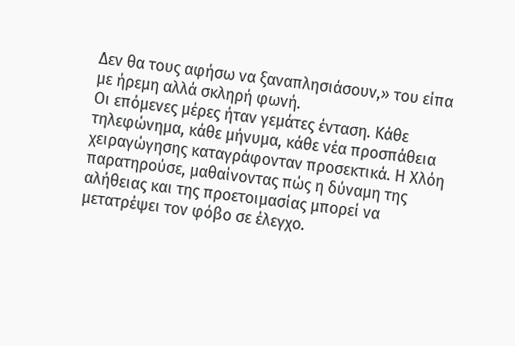Δεν θα τους αφήσω να ξαναπλησιάσουν,» του είπα με ήρεμη αλλά σκληρή φωνή.
Οι επόμενες μέρες ήταν γεμάτες ένταση. Κάθε τηλεφώνημα, κάθε μήνυμα, κάθε νέα προσπάθεια χειραγώγησης καταγράφονταν προσεκτικά. Η Χλόη παρατηρούσε, μαθαίνοντας πώς η δύναμη της αλήθειας και της προετοιμασίας μπορεί να μετατρέψει τον φόβο σε έλεγχο.